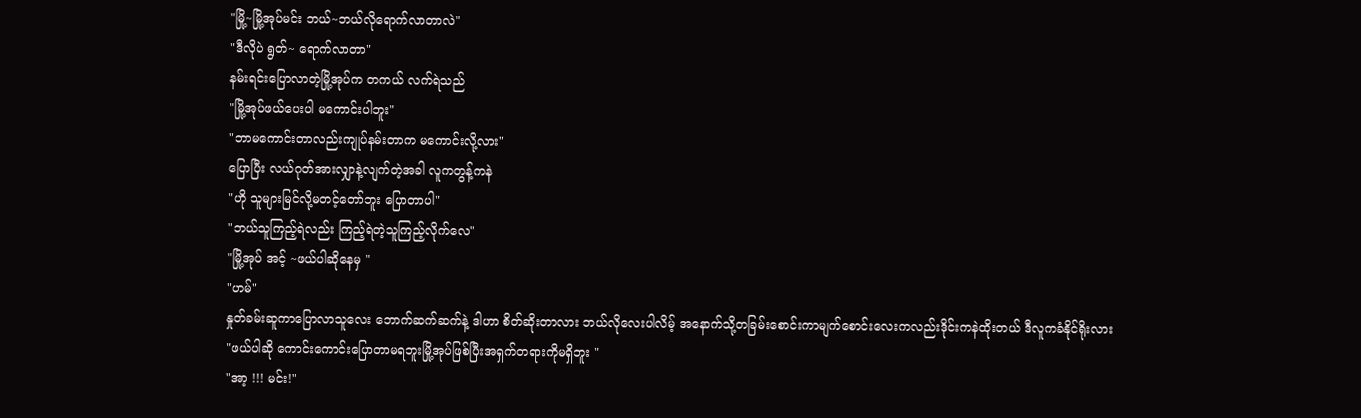"မြို့~မြို့အုပ်မင်း ဘယ်~ဘယ်လိုရောက်လာတာလဲ"
"ဒီလိုပဲ ရွတ်~ ရောက်လာတာ"
နမ်းရင်းပြောလာတဲ့မြို့အုပ်က တကယ် လက်ရဲသည်
"မြို့အုပ်ဖယ်ပေးပါ မကောင်းပါဘူး"
"ဘာမကောင်းတာလည်းကျုပ်နမ်းတာက မကောင်းလို့လား"
ပြောပြီး လယ်ဂုတ်အားလျှာနဲ့လျက်တဲ့အခါ လူကတွန့်ကနဲ
"ဟို သူများမြင်လို့မတင့်တော်ဘူး ပြောတာပါ"
"ဘယ်သူကြည့်ရဲလည်း ကြည့်ရဲတဲ့သူကြည့်လိုက်လေ"
"မြို့အုပ် အင့် ~ဖယ်ပါဆိုနေမှ "
"ဟမ်"
နှုတ်ခမ်းဆူကာပြောလာသူလေး ဘောက်ဆက်ဆက်နဲ့ ဒါဟာ စိတ်ဆိုးတာလား ဘယ်လိုလေးပါလိမ့် အနောက်သို့တခြမ်းစောင်းကာမျက်စောင်းလေးကလည်းဒိုင်းကနဲထိုးတယ် ဒီလူကခံနိုင်ရိုးလား
"ဖယ်ပါဆို ကောင်းကောင်းပြောတာမရဘူးမြို့အုပ်ဖြစ်ပြီးအရှက်တရားကိုမရှိဘူး "
"အာ့ !!! မင်း!"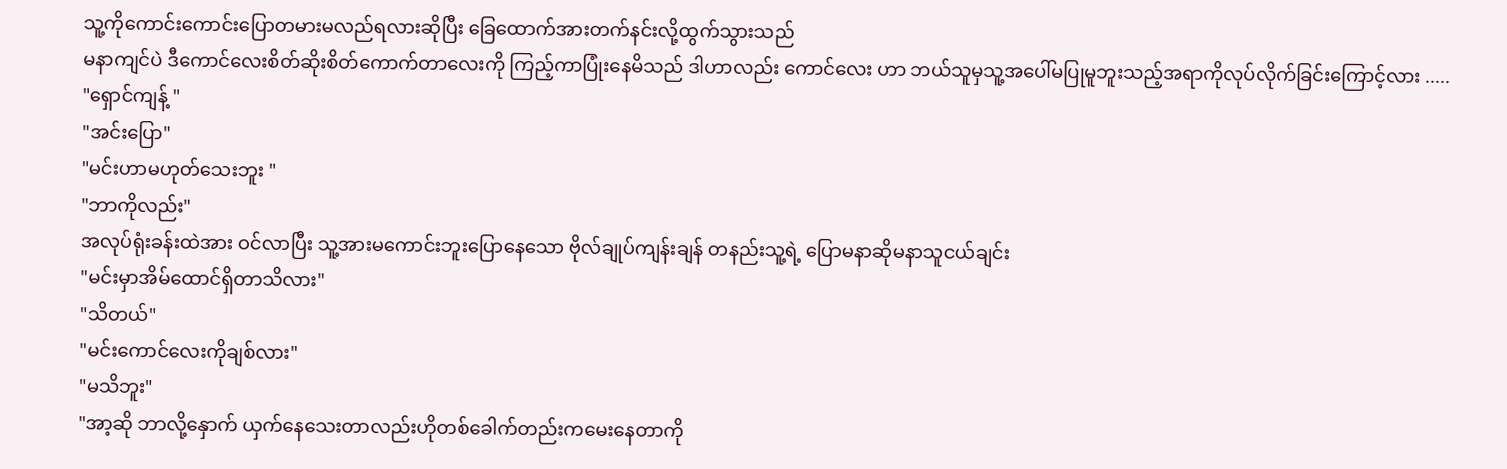သူ့ကိုကောင်းကောင်းပြောတမားမလည်ရလားဆိုပြီး ခြေထောက်အားတက်နင်းလို့ထွက်သွားသည်
မနာကျင်ပဲ ဒီကောင်လေးစိတ်ဆိုးစိတ်ကောက်တာလေးကို ကြည့်ကာပြုံးနေမိသည် ဒါဟာလည်း ကောင်လေး ဟာ ဘယ်သူမှသူ့အပေါ်မပြုမူဘူးသည့်အရာကိုလုပ်လိုက်ခြင်းကြောင့်လား .....
"ရှောင်ကျန့် "
"အင်းပြော"
"မင်းဟာမဟုတ်သေးဘူး "
"ဘာကိုလည်း"
အလုပ်ရုံးခန်းထဲအား ဝင်လာပြီး သူ့အားမကောင်းဘူးပြောနေသော ဗိုလ်ချုပ်ကျန်းချန် တနည်းသူ့ရဲ့ ပြောမနာဆိုမနာသူငယ်ချင်း
"မင်းမှာအိမ်ထောင်ရှိတာသိလား"
"သိတယ်"
"မင်းကောင်လေးကိုချစ်လား"
"မသိဘူး"
"အာ့ဆို ဘာလို့နှောက် ယှက်နေသေးတာလည်းဟိုတစ်ခေါက်တည်းကမေးနေတာကို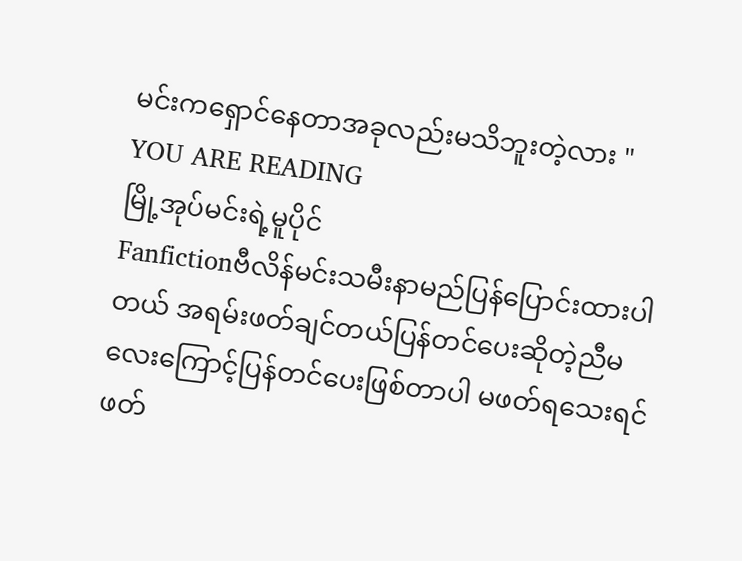မင်းကရှောင်နေတာအခုလည်းမသိဘူးတဲ့လား "
YOU ARE READING
မြို့အုပ်မင်းရဲ့မူပိုင်
Fanfictionဗီလိန်မင်းသမီးနာမည်ပြန်ပြောင်းထားပါတယ် အရမ်းဖတ်ချင်တယ်ပြန်တင်ပေးဆိုတဲ့ညီမလေးကြောင့်ပြန်တင်ပေးဖြစ်တာပါ မဖတ်ရသေးရင်ဖတ်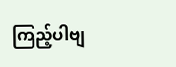ကြည့်ပါဗျ